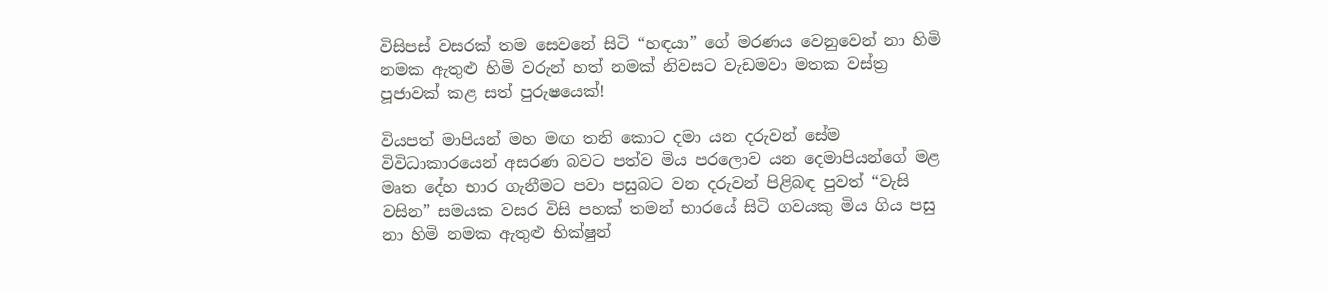විසිපස් වසරක් තම සෙවනේ සිටි “හඳයා” ගේ මරණය වෙනුවෙන් නා හිමි නමක ඇතුළු හිමි වරුන් හත් නමක් නිවසට වැඩමවා මතක වස්ත්‍ර පූජාවක් කළ සත් පුරුෂයෙක්!

වියපත් මාපියන් මහ මඟ තනි කොට දමා යන දරුවන් සේම විවිධාකාරයෙන් අසරණ බවට පත්ව මිය පරලොව යන දෙමාපියන්ගේ මළ මෘත දේහ භාර ගැනීමට පවා පසුබට වන දරුවන් පිළිබඳ පුවත් “වැසි වසින” සමයක වසර විසි පහක් තමන් භාරයේ සිටි ගවයකු මිය ගිය පසු නා හිමි නමක ඇතුළු භික්ෂුන්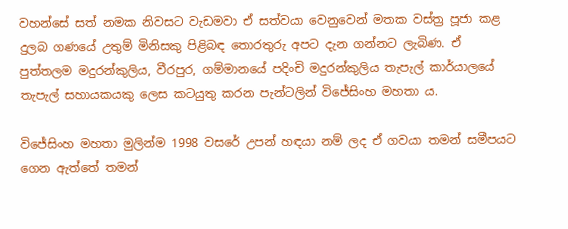වහන්සේ සත් නමක නිවසට වැඩමවා ඒ සත්වයා වෙනුවෙන් මතක වස්ත්‍ර පූජා කළ දුලබ ගණයේ උතුම් මිනිසකු පිළිබඳ තොරතුරු අපට දැන ගන්නට ලැබිණ. ඒ පුත්තලම මදුරන්කුලිය, වීරපුර, ගම්මානයේ පදිංචි මදුරන්කුලිය තැපැල් කාර්යාලයේ තැපැල් සහායකයකු ලෙස කටයුතු කරන පැන්ටලින් විජේසිංහ මහතා ය.

විජේසිංහ මහතා මුලින්ම 1998 වසරේ උපන් හඳයා නම් ලද ඒ ගවයා තමන් සමීපයට ගෙන ඇත්තේ තමන්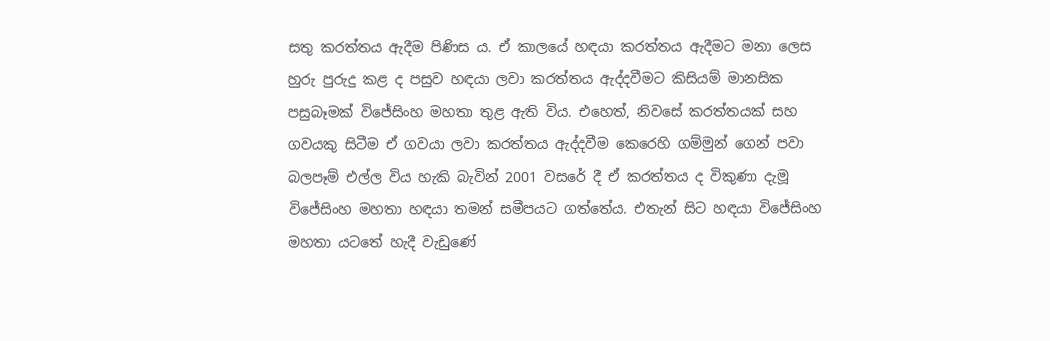සතු කරත්තය ඇදීම පිණිස ය. ඒ කාලයේ හඳයා කරත්තය ඇදීමට මනා ලෙස හුරු පුරුදු කළ ද පසුව හඳයා ලවා කරත්තය ඇද්දවීමට කිසියම් මානසික පසුබෑමක් විජේසිංහ මහතා තුළ ඇති විය. එහෙත්, නිවසේ කරත්තයක් සහ ගවයකු සිටීම ඒ ගවයා ලවා කරත්තය ඇද්දවීම කෙරෙහි ගම්මුන් ගෙන් පවා බලපෑම් එල්ල විය හැකි බැවින් 2001 වසරේ දී ඒ කරත්තය ද විකුණා දැමූ විජේසිංහ මහතා හඳයා තමන් සමීපයට ගත්තේය. එතැන් සිට හඳයා විජේසිංහ මහතා යටතේ හැදී වැඩුණේ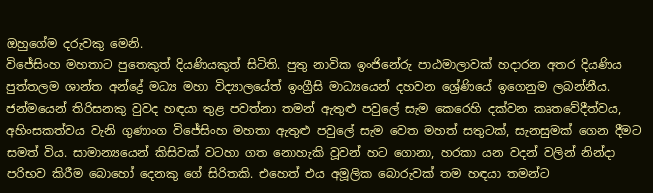ඔහුගේම දරුවකු මෙනි.
විජේසිංහ මහතාට පුතෙකුත් දියණියකුත් සිටිති. පුතු නාවික ඉංජිනේරු පාඨමාලාවක් හදාරන අතර දියණිය පුත්තලම ශාන්ත අන්ද්‍රේ මධ්‍ය මහා විද්‍යාලයේත් ඉංග්‍රීසි මාධ්‍යයෙන් දහවන ශ්‍රේණියේ ඉගෙනුම ලබන්නීය.
ජන්මයෙන් තිරිසනකු වුවද හඳයා තුළ පවත්නා තමන් ඇතුළු පවුලේ සැම කෙරෙහි දක්වන කෘතවේදීත්වය, අහිංසකත්වය වැනි ගුණාංග විජේසිංහ මහතා ඇතුළු පවුලේ සැම වෙත මහත් සතුටක්, සැනසුමක් ගෙන දීමට සමත් විය. සාමාන්‍යයෙන් කිසිවක් වටහා ගත නොහැකි වූවන් හට ගොනා, හරකා යන වදන් වලින් නින්දා පරිභව කිරීම බොහෝ දෙනකු ගේ සිරිතකි. එහෙත් එය අමූලික බොරුවක් තම හඳයා තමන්ට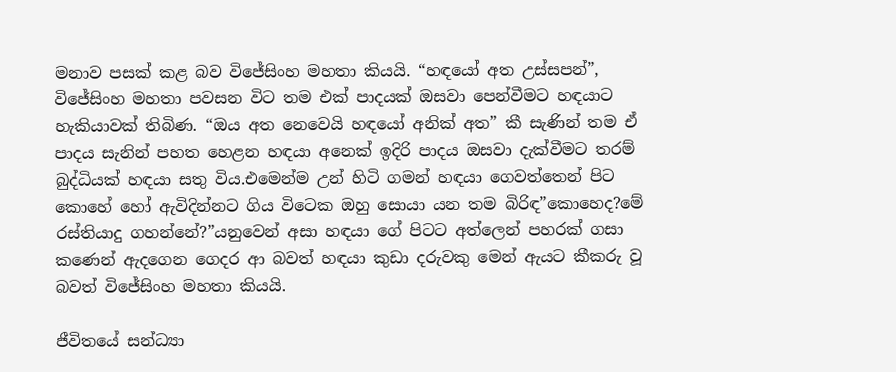මනාව පසක් කළ බව විජේසිංහ මහතා කියයි. “හඳයෝ අත උස්සපන්”, විජේසිංහ මහතා පවසන විට තම එක් පාදයක් ඔසවා පෙන්වීමට හඳයාට හැකියාවක් තිබිණ. “ඔය අත නෙවෙයි හඳයෝ අනික් අත” කී සැණින් තම ඒ පාදය සැනින් පහත හෙළන හඳයා අනෙක් ඉදිරි පාදය ඔසවා දැක්වීමට තරම් බුද්ධියක් හඳයා සතු විය.එමෙන්ම උන් හිටි ගමන් හඳයා ගෙවත්තෙන් පිට කොහේ හෝ ඇවිදින්නට ගිය විටෙක ඔහු සොයා යන තම බිරිඳ”කොහෙද?මේ රස්තියාදු ගහන්නේ?”යනුවෙන් අසා හඳයා ගේ පිටට අත්ලෙන් පහරක් ගසා කණෙන් ඇදගෙන ගෙදර ආ බවත් හඳයා කුඩා දරුවකු මෙන් ඇයට කීකරු වූ බවත් විජේසිංහ මහතා කියයි.

ජීවිතයේ සන්ධ්‍යා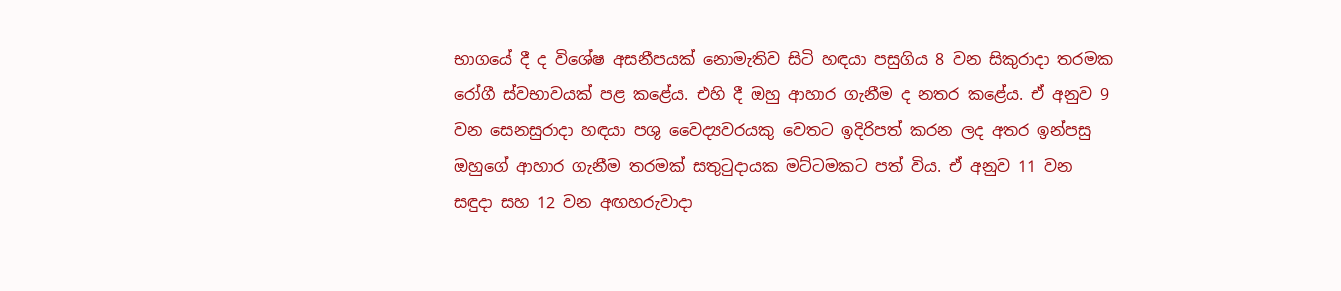භාගයේ දී ද විශේෂ අසනීපයක් නොමැතිව සිටි හඳයා පසුගිය 8 වන සිකුරාදා තරමක රෝගී ස්වභාවයක් පළ කළේය. එහි දී ඔහු ආහාර ගැනීම ද නතර කළේය. ඒ අනුව 9 වන සෙනසුරාදා හඳයා පශු වෛද්‍යවරයකු වෙතට ඉදිරිපත් කරන ලද අතර ඉන්පසු ඔහුගේ ආහාර ගැනීම තරමක් සතුටුදායක මට්ටමකට පත් විය. ඒ අනුව 11 වන සඳුදා සහ 12 වන අඟහරුවාදා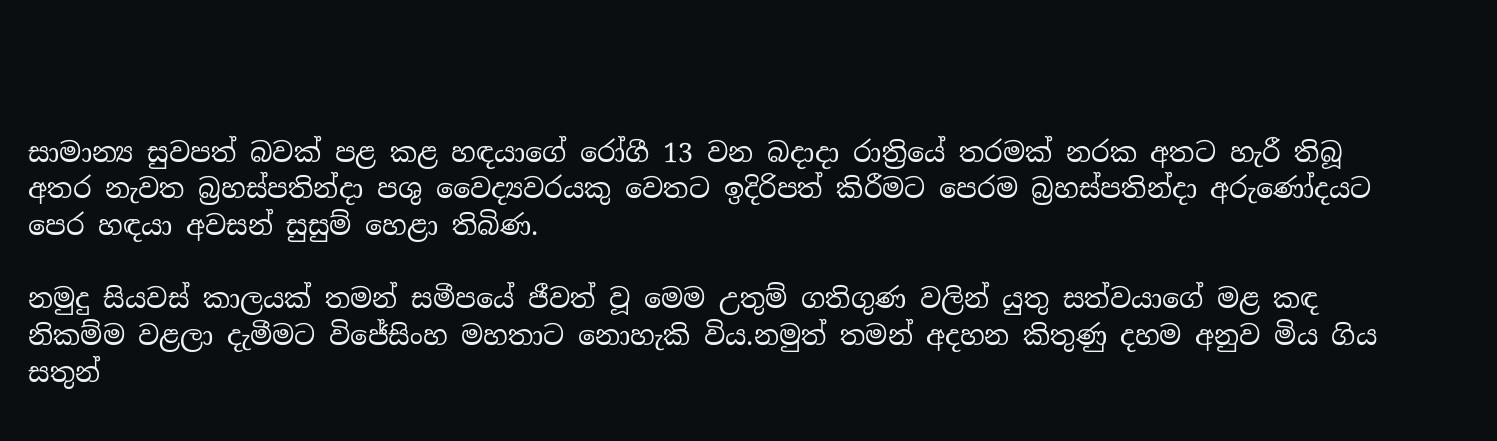සාමාන්‍ය සුවපත් බවක් පළ කළ හඳයාගේ රෝගී 13 වන බදාදා රාත්‍රියේ තරමක් නරක අතට හැරී තිබූ අතර නැවත බ්‍රහස්පතින්දා පශු වෛද්‍යවරයකු වෙතට ඉදිරිපත් කිරීමට පෙරම බ්‍රහස්පතින්දා අරුණෝදයට පෙර හඳයා අවසන් සුසුම් හෙළා තිබිණ.

නමුදු සියවස් කාලයක් තමන් සමීපයේ ජීවත් වූ මෙම උතුම් ගතිගුණ වලින් යුතු සත්වයාගේ මළ කඳ නිකම්ම වළලා දැමීමට විජේසිංහ මහතාට නොහැකි විය.නමුත් තමන් අදහන කිතුණු දහම අනුව මිය ගිය සතුන්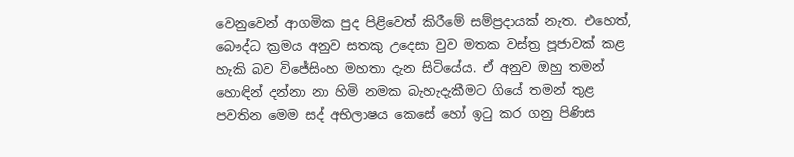වෙනුවෙන් ආගමික පුද පිළිවෙත් කිරීමේ සම්ප්‍රදායක් නැත. එහෙත්, බෞද්ධ ක්‍රමය අනුව සතකු උදෙසා වුව මතක වස්ත්‍ර පූජාවක් කළ හැකි බව විජේසිංහ මහතා දැන සිටියේය. ඒ අනුව ඔහු තමන් හොඳින් දන්නා නා හිමි නමක බැහැදැකීමට ගියේ තමන් තුළ පවතින මෙම සද් අභිලාෂය කෙසේ හෝ ඉටු කර ගනු පිණිස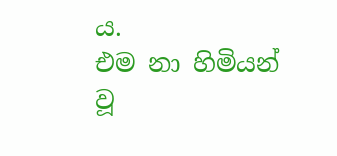ය.
එම නා හිමියන් වූ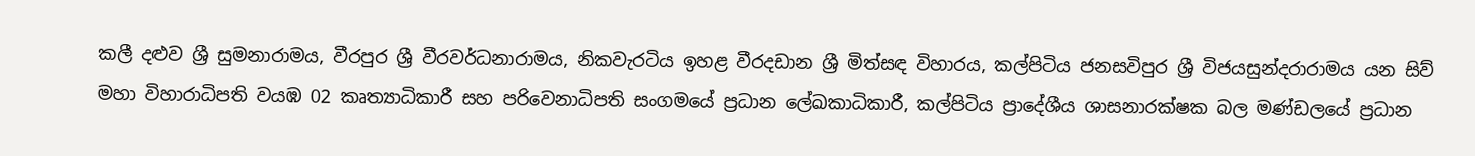කලී දළුව ශ්‍රී සුමනාරාමය, වීරපුර ශ්‍රී වීරවර්ධනාරාමය, නිකවැරටිය ඉහළ වීරදඩාන ශ්‍රී මිත්සඳ විහාරය, කල්පිටිය ජනසවිපුර ශ්‍රී විජයසුන්දරාරාමය යන සිව් මහා විහාරාධිපති වයඹ 02 කෘත්‍යාධිකාරී සහ පරිවෙනාධිපති සංගමයේ ප්‍රධාන ලේඛකාධිකාරී, කල්පිටිය ප්‍රාදේශීය ශාසනාරක්ෂක බල මණ්ඩලයේ ප්‍රධාන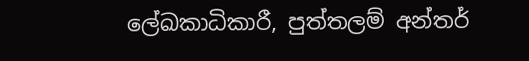ලේඛකාධිකාරී, පුත්තලම් අන්තර්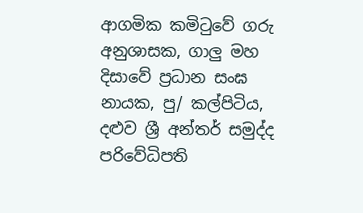ආගමික කමිටුවේ ගරු අනුශාසක, ගාලු මහ දිසාවේ ප්‍රධාන සංඝ නායක, පු/ කල්පිටිය, දළුව ශ්‍රී අන්තර් සමුද්ද පරිවේධිපති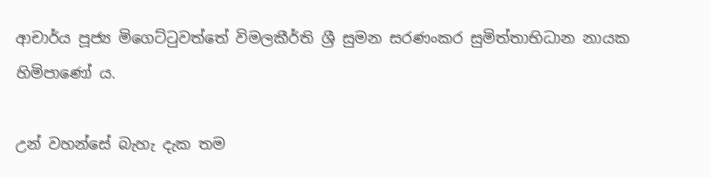ආචාර්ය පූජ්‍ය මිගෙට්ටුවත්තේ විමලකීර්ති ශ්‍රී සුමන සරණංකර සුමිත්තාභිධාන නායක හිමිපාණෝ ය.

උන් වහන්සේ බැහැ දැක තම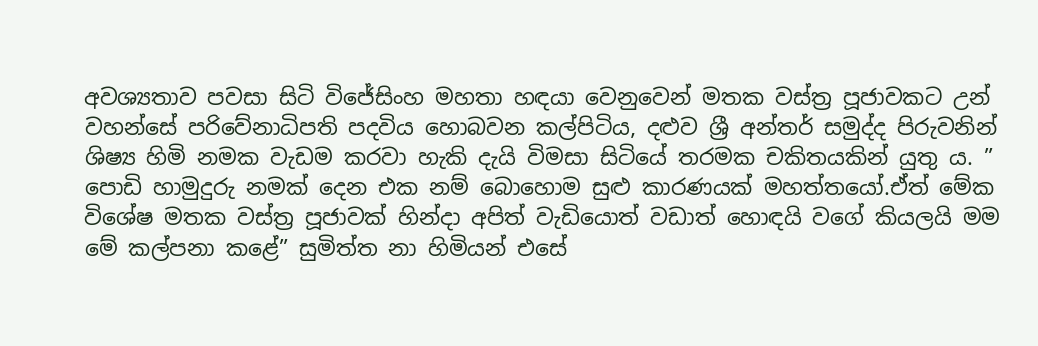අවශ්‍යතාව පවසා සිටි විජේසිංහ මහතා හඳයා වෙනුවෙන් මතක වස්ත්‍ර පූජාවකට උන් වහන්සේ පරිවේනාධිපති පදවිය හොබවන කල්පිටිය, දළුව ශ්‍රී අන්තර් සමුද්ද පිරුවනින් ශිෂ්‍ය හිමි නමක වැඩම කරවා හැකි දැයි විමසා සිටියේ තරමක චකිතයකින් යුතු ය. ” පොඩි හාමුදුරු නමක් දෙන එක නම් බොහොම සුළු කාරණයක් මහත්තයෝ.ඒත් මේක විශේෂ මතක වස්ත්‍ර පූජාවක් හින්දා අපිත් වැඩියොත් වඩාත් හොඳයි වගේ කියලයි මම මේ කල්පනා කළේ” සුමිත්ත නා හිමියන් එසේ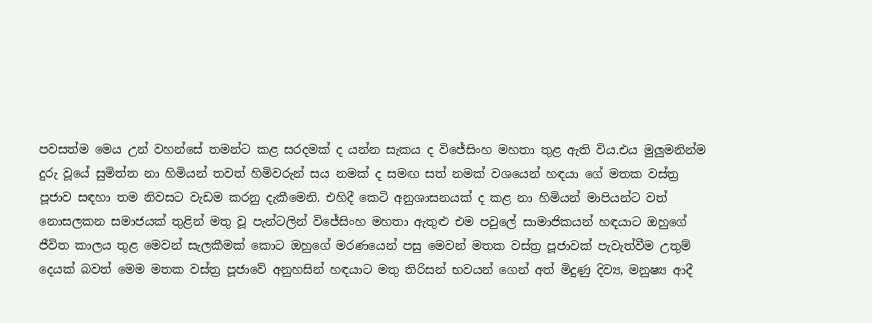පවසත්ම මෙය උන් වහන්සේ තමන්ට කළ සරදමක් ද යන්න සැකය ද විජේසිංහ මහතා තුළ ඇති විය.එය මුලුමනින්ම දුරු වූයේ සුමිත්ත නා හිමියන් තවත් හිමිවරුන් සය නමක් ද සමඟ සත් නමක් වශයෙන් හඳයා ගේ මතක වස්ත්‍ර පූජාව සඳහා තම නිවසට වැඩම කරනු දැකීමෙනි. එහිදී කෙටි අනුශාසනයක් ද කළ නා හිමියන් මාපියන්ට වත් නොසලකන සමාජයක් තුළින් මතු වූ පැන්ටලින් විජේසිංහ මහතා ඇතුළු එම පවුලේ සාමාජිකයන් හඳයාට ඔහුගේ ජීවිත කාලය තුළ මෙවන් සැලකීමක් කොට ඔහුගේ මරණයෙන් පසු මෙවන් මතක වස්ත්‍ර පූජාවක් පැවැත්වීම උතුම් දෙයක් බවත් මෙම මතක වස්ත්‍ර පූජාවේ අනුහසින් හඳයාට මතු තිරිසන් භවයන් ගෙන් අත් මිදුණු දිව්‍ය, මනුෂ්‍ය ආදී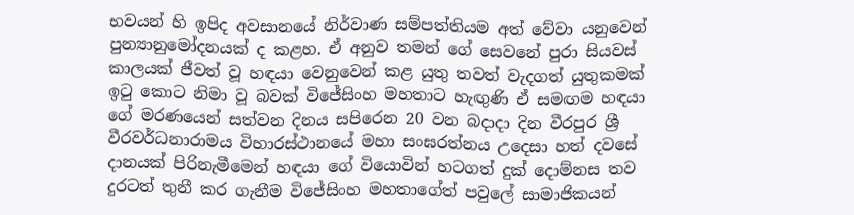භවයන් හි ඉපිද අවසානයේ නිර්වාණ සම්පත්තියම අත් වේවා යනුවෙන් පුන්‍යානුමෝදනයක් ද කළහ. ඒ අනුව තමන් ගේ සෙවනේ පුරා සියවස් කාලයක් ජීවත් වූ හඳයා වෙනුවෙන් කළ යුතු තවත් වැදගත් යුතුකමක් ඉටු කොට නිමා වූ බවක් විජේසිංහ මහතාට හැඟුණි ඒ සමඟම හඳයා ගේ මරණයෙන් සත්වන දිනය සපිරෙන 20 වන බදාදා දින වීරපුර ශ්‍රී වීරවර්ධනාරාමය විහාරස්ථානයේ මහා සංඝරත්නය උදෙසා හත් දවසේ දානයක් පිරිනැමීමෙන් හඳයා ගේ වියොවින් හටගත් දුක් දොම්නස තව දුරටත් තුනී කර ගැනීම විජේසිංහ මහතාගේත් පවුලේ සාමාජිකයන්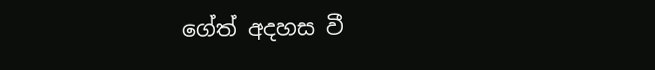ගේත් අදහස වී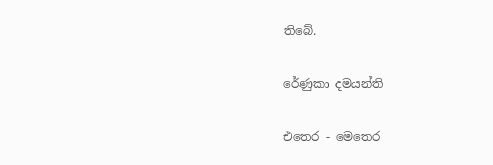තිබේ.

රේණුකා දමයන්ති

එතෙර - මෙතෙර